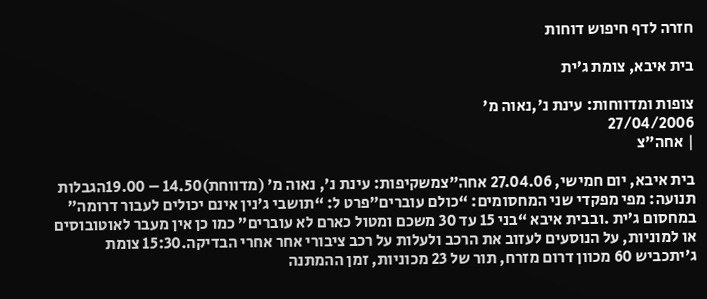חזרה לדף חיפוש דוחות

בית איבא, צומת ג’ית

צופות ומדווחות: עינת נ',נאוה מ'
27/04/2006
| אחה"צ

בית איבא, יום חמישי, 27.04.06 אחה”צמשקיפות: עינת נ’, נאוה מ’ (מדווחת)14.50 – 19.00הגבלות תנועה: מפי מפקדי שני המחסומים: “כולם עוברים”פרט ל: “תושבי ג’נין אינם יכולים לעבור דרומה” במחסום ג’ית .ובבית איבא “בני 15 עד 30 משכם ומטול כארם לא עוברים” כמו כן אין מעבר לאוטובוסים או למוניות, על הנוסעים לעזוב את הרכב ולעלות על רכב ציבורי אחר אחרי הבדיקה.15:30 צומת ג’יתכביש 60 מכוון דרום מזרח, תור של 23 מכוניות, זמן ההמתנה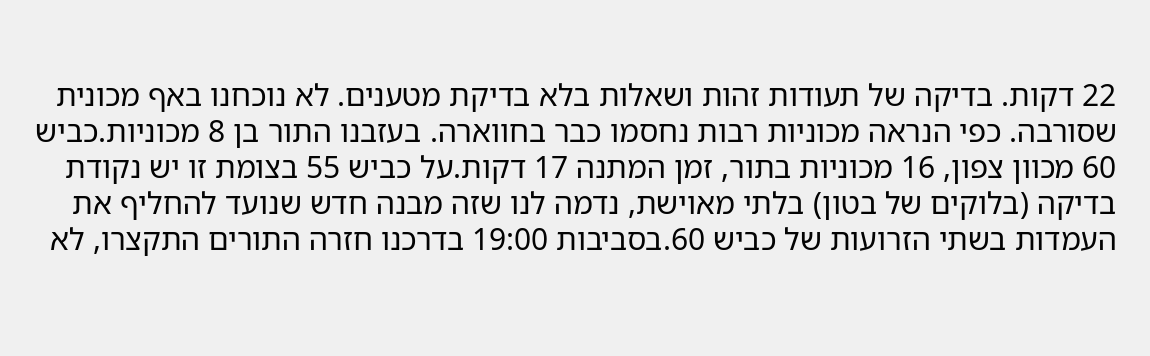22 דקות. בדיקה של תעודות זהות ושאלות בלא בדיקת מטענים. לא נוכחנו באף מכונית שסורבה. כפי הנראה מכוניות רבות נחסמו כבר בחווארה. בעזבנו התור בן 8 מכוניות.כביש 60 מכוון צפון, 16 מכוניות בתור, זמן המתנה 17 דקות.על כביש 55 בצומת זו יש נקודת בדיקה (בלוקים של בטון) בלתי מאוישת, נדמה לנו שזה מבנה חדש שנועד להחליף את העמדות בשתי הזרועות של כביש 60.בסביבות 19:00 בדרכנו חזרה התורים התקצרו, לא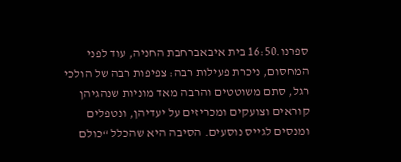ספרנו.16:50 בית איבאברחבת החניה, עוד לפני המחסום, ניכרת פעילות רבה: צפיפות רבה של הולכי רגל, סתם משוטטים והרבה מאד מוניות שנהגיהן קוראים וצועקים ומכריזים על יעדיהן, ונטפלים ומנסים לגייס נוסעים. הסיבה היא שהכלל “כולם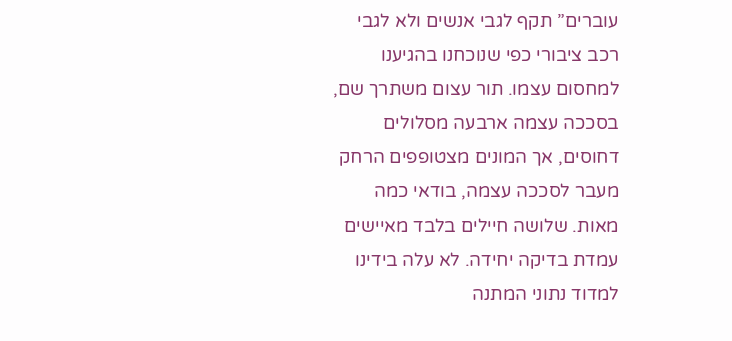עוברים” תקף לגבי אנשים ולא לגבי רכב ציבורי כפי שנוכחנו בהגיענו למחסום עצמו. תור עצום משתרך שם, בסככה עצמה ארבעה מסלולים דחוסים, אך המונים מצטופפים הרחק מעבר לסככה עצמה, בודאי כמה מאות. שלושה חיילים בלבד מאיישים עמדת בדיקה יחידה. לא עלה בידינו למדוד נתוני המתנה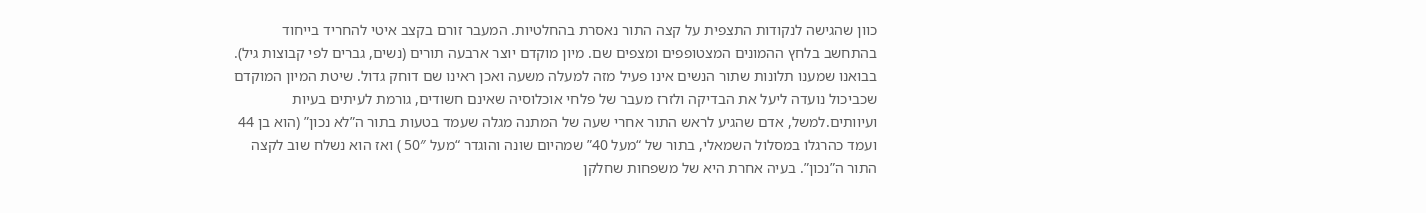כוון שהגישה לנקודות התצפית על קצה התור נאסרת בהחלטיות. המעבר זורם בקצב איטי להחריד בייחוד בהתחשב בלחץ ההמונים המצטופפים ומצפים שם. מיון מוקדם יוצר ארבעה תורים (נשים, גברים לפי קבוצות גיל). בבואנו שמענו תלונות שתור הנשים אינו פעיל מזה למעלה משעה ואכן ראינו שם דוחק גדול. שיטת המיון המוקדם שכביכול נועדה ליעל את הבדיקה ולזרז מעבר של פלחי אוכלוסיה שאינם חשודים, גורמת לעיתים בעיות ועיוותים.למשל, אדם שהגיע לראש התור אחרי שעה של המתנה מגלה שעמד בטעות בתור ה”לא נכון” (הוא בן 44 ועמד כהרגלו במסלול השמאלי, בתור של “מעל 40” שמהיום שונה והוגדר “מעל 50″ ) ואז הוא נשלח שוב לקצה התור ה”נכון”. בעיה אחרת היא של משפחות שחלקן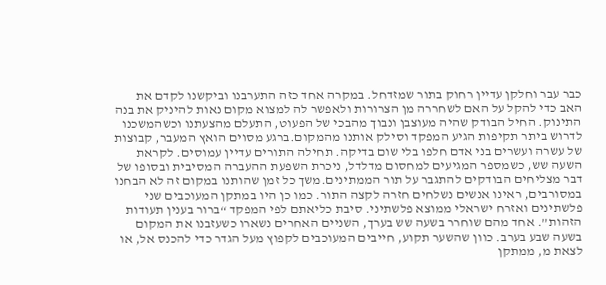כבר עבר וחלקן עדיין רחוק בתור שמזדחל. במקרה אחד כזה התערבנו וביקשנו לקדם את האב כדי להקל על האם לשחררה מן הצרורות ולאפשר לה למצוא מקום נאות להיניק את בנה התינוק. החיל הבודק שהיה מעוצבן ונבוך מהבכי של הפעוט, התעלם מהצעתנו וכשהמשכנו לדרוש ביתר תקיפות הגיע המפקד וסילק אותנו מהמקום.ברגע מסוים הואץ המעבר, קבוצות של עשרה ועשרים בני אדם חלפו בלי שום בדיקה. תחילה התורים עדיין עמוסים. לקראת השעה שש, כשמספר המגיעים למחסום מדלדל, ניכרת השפעת ההעברה המסיבית ובסופו של דבר מצליחים הבודקים להתגבר על תור הממתינים.משך כל זמן שהותנו במקום זה לא הבחנו במסורבים, ראינו אנשים נשלחים חזרה לקצה התור. כמו כן היו במתקן המעוכבים שני פלשתינים ואזרח ישראלי ממוצא פלשתיני. סיבת כליאתם לפי המפקד “ברור בענין תעודות הזהות”. אחד מהם שוחרר בשעה שש בערך, השניים האחרים נשארו כשעזבנו את המקום בשעה שבע בערב. כוון שהשער תקוע, חייבים המעוכבים לקפוץ מעל הגדר כדי להכנס אל, או לצאת מ, ממתקן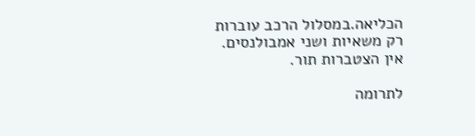הכליאה.במסלול הרכב עוברות רק משאיות ושני אמבולנסים. אין הצטברות תור.

לתרומה